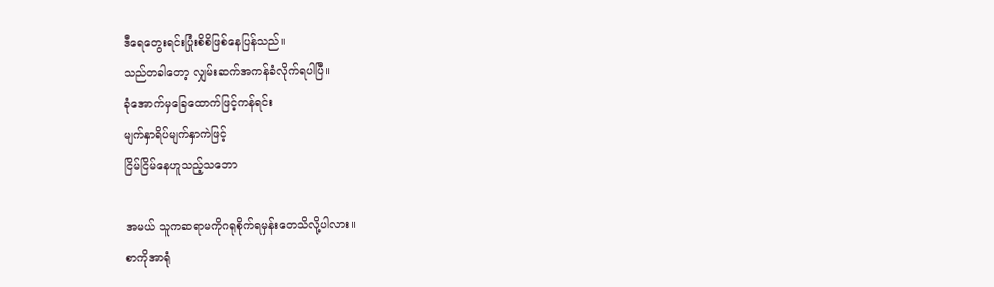ဒီရေတွေးရင်းပြုံးစိစိဖြစ်နေပြန်သည်။
သည်တခါတော့ လျှမ်းဆက်အကန်ခံလိုက်ရပါပြီ။
ခုံအောက်မှခြေထောက်ဖြင့်ကန်ရင်း
မျက်နှာရိပ်မျက်နှာကဲဖြင့်
ငြိမ်ငြိမ်နေဟူသည့်သဘော

အမယ် သူကဆရာမကိုဂရုစိုက်ရမှန်းတေသိလို့ပါလား။
စာကိုအာရုံ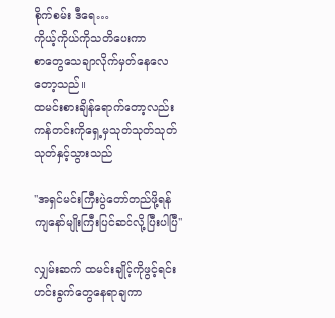စိုက်စမ်း ဒီရေ…
ကိုယ့်ကိုယ်ကိုသတိပေးကာ
စာတွေသေချာလိုက်မှတ်နေလေတော့သည်။
ထမင်းစားချိန်ရောက်တော့လည်း ကန်တင်းကိုရှေ့မှသုတ်သုတ်သုတ်သုတ်နှင့်သွားသည်

''အရှင်မင်းကြီးပွဲတော်တည်ဖို့ရန်ကျနော်မျိုးကြီးပြင်ဆင်လို့ပြီးပါပြီ''

လျှမ်းဆက် ထမင်းချိုင့်ကိုဖွင့်ရင်း
ဟင်းခွက်တွေနေရာချကာ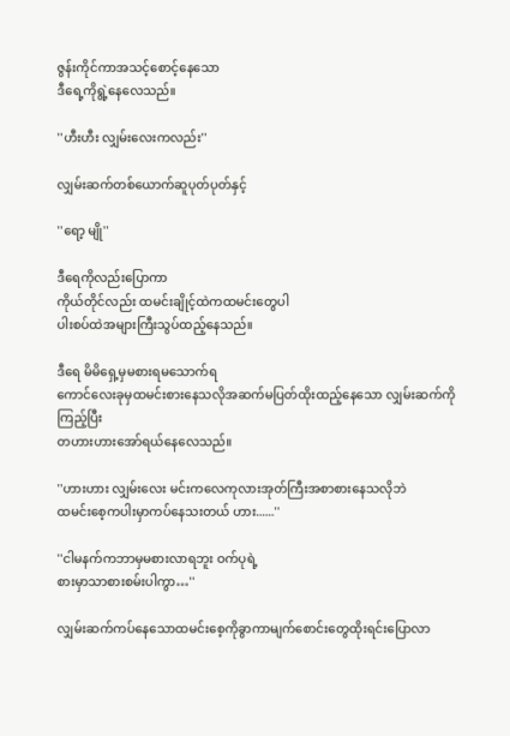ဇွန်းကိုင်ကာအသင့်စောင့်နေသော
ဒီရေ့ကိုရွဲ့နေလေသည်။

''ဟီးဟီး လျှမ်းလေးကလည်း''

လျှမ်းဆက်တစ်ယောက်ဆူပုတ်ပုတ်နှင့်

''ရော့ မျို''

ဒီရေကိုလည်းပြောကာ
ကိုယ်တိုင်လည်း ထမင်းချိုင့်ထဲကထမင်းတွေပါ
ပါးစပ်ထဲအများကြီးသွပ်ထည့်နေသည်။

ဒီရေ မိမိရှေ့မှမစားရမသောက်ရ
ကောင်လေးခုမှထမင်းစားနေသလိုအဆက်မပြတ်ထိုးထည့်နေသော လျှမ်းဆက်ကိုကြည့်ပြီး
တဟားဟားအော်ရယ်နေလေသည်။

''ဟားဟား လျှမ်းလေး မင်းကလေကုလားအုတ်ကြီးအစာစားနေသလိုဘဲ
ထမင်းစေ့ကပါးမှာကပ်နေသးတယ် ဟား......''

''ငါမနက်ကဘာမှမစားလာရဘူး ဝက်ပုရဲ့
စားမှာသာစားစမ်းပါကွာ…''

လျှမ်းဆက်ကပ်နေသောထမင်းစေ့ကိုခွာကာမျက်စောင်းတွေထိုးရင်းပြောလာ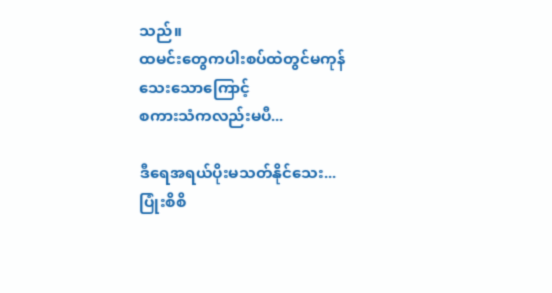သည်။
ထမင်းတွေကပါးစပ်ထဲတွင်မကုန်သေးသောကြောင့်
စကားသံကလည်းမပီ...

ဒီရေအရယ်ပိုးမသတ်နိုင်သေး...
ပြုံးစိစိ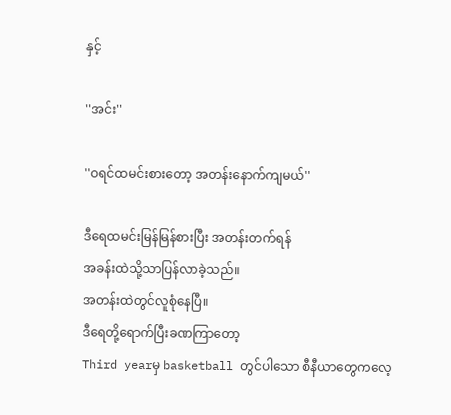နှင့်

''အင်း''

''ဝရင်ထမင်းစားတော့ အတန်းနောက်ကျမယ်''

ဒီရေထမင်းမြန်မြန်စားပြီး အတန်းတက်ရန်
အခန်းထဲသို့သာပြန်လာခဲ့သည်။
အတန်းထဲတွင်လူစုံနေပြီ။
ဒီရေတို့ရောက်ပြီးခဏကြာတော့
Third yearမှ basketball တွင်ပါသော စီနီယာတွေကလေ့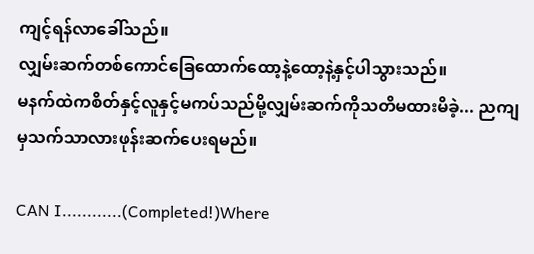ကျင့်ရန်လာခေါ်သည်။
လျှမ်းဆက်တစ်ကောင်ခြေထောက်ထော့နဲ့ထော့နဲ့နှင့်ပါသွားသည်။
မနက်ထဲကစိတ်နှင့်လူနှင့်မကပ်သည်မို့လျှမ်းဆက်ကိုသတိမထားမိခဲ့... ညကျမှသက်သာလားဖုန်းဆက်ပေးရမည်။

CAN I............(Completed!)Where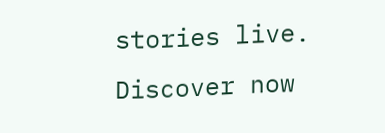stories live. Discover now